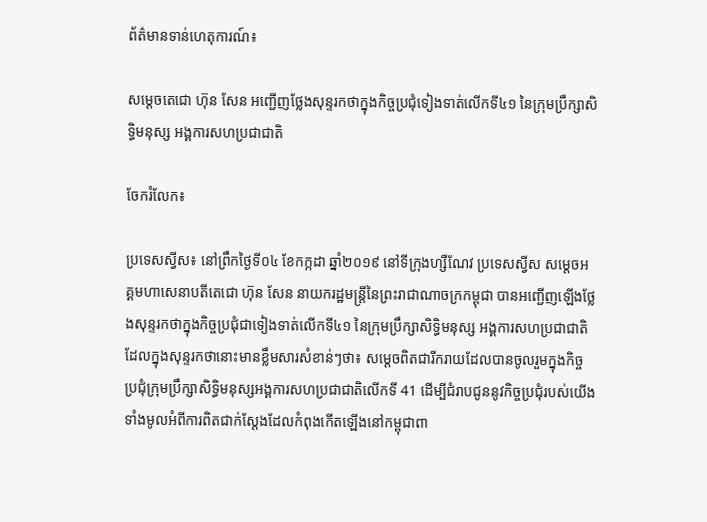ព័ត៌មានទាន់ហេតុការណ៍៖

សម្តេចតេជោ ហ៊ុន សែន អញ្ជើញថ្លែងសុន្ទរកថាក្នុងកិច្ចប្រជុំទៀងទាត់លើកទី៤១ នៃក្រុមប្រឹក្សាសិទ្ធិមនុស្ស អង្គការសហប្រជាជាតិ

ចែករំលែក៖

ប្រទេសស្វីស៖ នៅព្រឹកថ្ងៃទី០៤ ខែកក្កដា ឆ្នាំ២០១៩ នៅទីក្រុងហ្សឺណែវ ប្រទេសស្វីស សម្តេចអគ្គមហាសេនាបតីតេជោ ហ៊ុន សែន នាយករដ្ឋមន្រ្តីនៃព្រះរាជាណាចក្រកម្ពុជា បានអញ្ជើញឡើងថ្លែងសុន្ទរកថាក្នុងកិច្ចប្រជុំជាទៀងទាត់លើកទី៤១ នៃក្រុមប្រឹក្សាសិទ្ធិមនុស្ស អង្គការសហប្រជាជាតិ ដែលក្នុងសុន្ទរកថានោះមានខ្លឹមសារសំខាន់ៗថា៖ សម្តេចពិតជារីករាយដែលបានចូលរួមក្នុងកិច្ចប្រជុំក្រុមប្រឹក្សាសិទ្ធិមនុស្សអង្គការសហប្រជាជាតិលើកទី 41 ដើម្បីជំរាបជូននូវកិច្ចប្រជុំរបស់យើងទាំងមូលអំពីការពិតជាក់ស្ដែងដែលកំពុងកើតឡើងនៅកម្ពុជាពា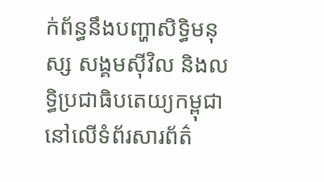ក់ព័ន្ធនឹងបញ្ហាសិទ្ធិមនុស្ស សង្គមស៊ីវិល និងលទ្ធិប្រជាធិបតេយ្យកម្ពុជានៅលើទំព័រសារព័ត៌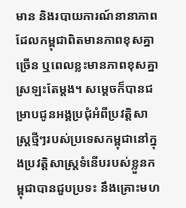មាន និងរបាយការណ៍នានាភាពដែលកម្ពុជាពិតមានភាពខុសគ្នាច្រើន ឬពេលខ្លះមានភាពខុសគ្នាស្រឡះតែម្ដង។ សម្ដេចក៏បានជម្រាបជូនអង្គប្រជុំអំពីប្រវត្តិសាស្ត្រថ្មីៗរបស់ប្រទេសកម្ពុជានៅក្នុងប្រវត្តិសាស្រ្តទំនើបរបស់ខ្លួនកម្ពុជាបានជួបប្រទះ នឹងគ្រោះមហ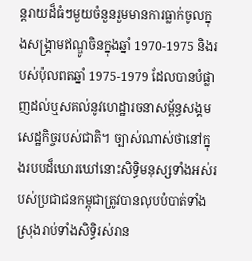ន្តរាយដ៏ធំៗមួយចំនួនរួមមានការធ្លាក់ចូលក្នុងសង្គ្រាមឥណ្ឌូចិនក្នុងឆ្នាំ 1970-1975 និងរបស់ប៉ុលពតឆ្នាំ 1975-1979 ដែលបានបំផ្លាញដល់ឬសគល់នូវហេដ្ឋារចនាសម្ព័ន្ធសង្គមសេដ្ឋកិច្ចរបស់ជាតិ។ ច្បាស់ណាស់ថានៅក្នុងរបបដ៏ឃោរឃៅនោះសិទ្ធិមនុស្សទាំងអស់របស់ប្រជាជនកម្ពុជាត្រូវបានលុបបំបាត់ទាំងស្រុងរាប់ទាំងសិទ្ធិរស់រាន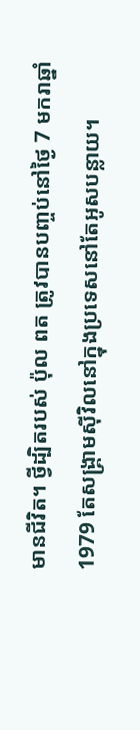មានជីវិត។ ថ្វីដ្បិតរបស់ ប៉ុល ពត ត្រូវបានបញ្ចប់នៅថ្ងៃ 7 មករាឆ្នាំ 1979 តែសង្គ្រាមស៊ីវិលនៅក្នុងប្រទេសនៅតែអូសបន្លាយ។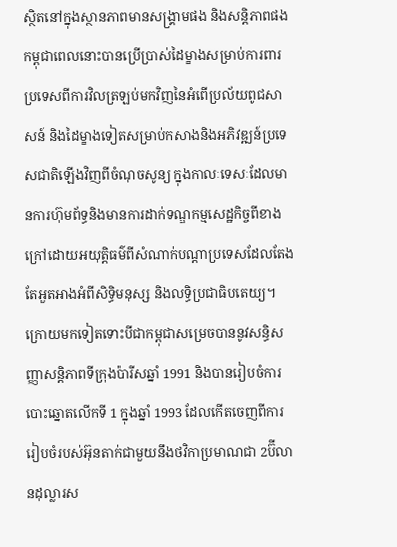ស្ថិតនៅក្នុងស្ថានភាពមានសង្រ្គាមផង និងសន្តិភាពផងកម្ពុជាពេលនោះបានប្រើប្រាស់ដៃម្ខាងសម្រាប់ការពារប្រទេសពីការវិលត្រឡប់មកវិញនៃអំពើប្រល័យពូជសាសន៍ និងដៃម្ខាងទៀតសម្រាប់កសាងនិងអភិវឌ្ឍន៍ប្រទេសជាតិឡើងវិញពីចំណុចសូន្យ ក្នុងកាលៈទេសៈដែលមានការហ៊ុមព័ទ្ធនិងមានការដាក់ទណ្ឌកម្មសេដ្ឋកិច្ចពីខាងក្រៅដោយអយុត្តិធម៌ពីសំណាក់បណ្ដាប្រទេសដែលតែងតែអួតអាងអំពីសិទ្ធិមនុស្ស និងលទ្ធិប្រជាធិបតេយ្យ។ ក្រោយមកទៀតទោះបីជាកម្ពុជាសម្រេចបាននូវសន្ធិសញ្ញាសន្តិភាពទីក្រុងប៉ារីសឆ្នាំ 1991 និងបានរៀបចំការបោះឆ្នោតលើកទី 1 ក្នុងឆ្នាំ 1993 ដែលកើតចេញពីការរៀបចំរបស់អ៊ុនតាក់ជាមួយនឹងថវិកាប្រមាណជា 2ប៊ីលានដុល្លារស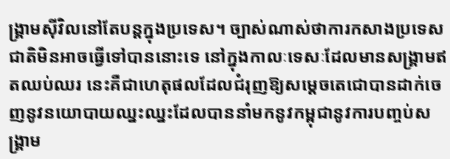ង្គ្រាមស៊ីវិលនៅតែបន្តក្នុងប្រទេស។ ច្បាស់ណាស់ថាការកសាងប្រទេសជាតិមិនអាចធ្វើទៅបាននោះទេ នៅក្នុងកាលៈទេសៈដែលមានសង្គ្រាមឥតឈប់ឈរ នេះគឺជាហេតុផលដែលជំរុញឱ្យសម្ដេចតេជោបានដាក់ចេញនូវនយោបាយឈ្នះឈ្នះដែលបាននាំមកនូវកម្ពុជានូវការបញ្ចប់សង្រ្គាម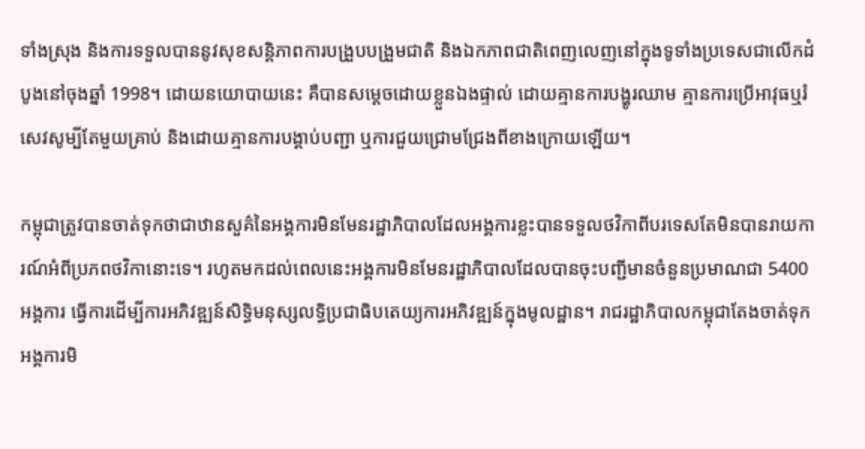ទាំងស្រុង និងការទទួលបាននូវសុខសន្តិភាពការបង្រួបបង្រួមជាតិ និងឯកភាពជាតិពេញលេញនៅក្នុងទូទាំងប្រទេសជាលើកដំបូងនៅចុងឆ្នាំ 1998។ ដោយនយោបាយនេះ គឺបានសម្តេចដោយខ្លួនឯងផ្ទាល់ ដោយគ្មានការបង្ហូរឈាម គ្មានការប្រើអាវុធឬរំសេវសូម្បីតែមួយគ្រាប់ និងដោយគ្មានការបង្គាប់បញ្ជា ឬការជួយជ្រោមជ្រែងពីខាងក្រោយឡើយ។

កម្ពុជាត្រូវបានចាត់ទុកថាជាឋានសួគ៌នៃអង្គការមិនមែនរដ្ឋាភិបាលដែលអង្គការខ្លះបានទទួលថវិកាពីបរទេសតែមិនបានរាយការណ៍អំពីប្រភពថវិកានោះទេ។ រហូតមកដល់ពេលនេះអង្គការមិនមែនរដ្ឋាភិបាលដែលបានចុះបញ្ជីមានចំនួនប្រមាណជា 5400 អង្គការ ធ្វើការដើម្បីការអភិវឌ្ឍន៍សិទ្ធិមនុស្សលទ្ធិប្រជាធិបតេយ្យការអភិវឌ្ឍន៍ក្នុងមូលដ្ឋាន។ រាជរដ្ឋាភិបាលកម្ពុជាតែងចាត់ទុកអង្គការមិ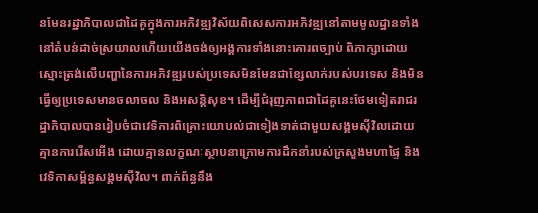នមែនរដ្ឋាភិបាលជាដៃគូក្នុងការអភិវឌ្ឍវិស័យពិសេសការអភិវឌ្ឍនៅតាមមូលដ្ឋានទាំងនៅតំបន់ដាច់ស្រយាលហើយយើងចង់ឲ្យអង្គការទាំងនោះគោរពច្បាប់ ពិភាក្សាដោយស្មោះត្រង់លើបញ្ហានៃការអភិវឌ្ឍរបស់ប្រទេសមិនមែនជាខ្សែលាក់របស់បរទេស និងមិនធ្វើឲ្យប្រទេសមានចលាចល និងអសន្តិសុខ។ ដើម្បីជំរុញភាពជាដៃគូនេះថែមទៀតរាជរដ្ឋាភិបាលបានរៀបចំជាវេទិការពិគ្រោះយោបល់ជាទៀងទាត់ជាមួយសង្គមស៊ីវិលដោយគ្មានការរើសអើង ដោយគ្មានលក្ខណៈស្ថាបនាក្រោមការដឹកនាំរបស់ក្រសួងមហាផ្ទៃ និងវេទិកាសម្ព័ន្ធសង្គមស៊ីវិល។ ពាក់ព័ន្ធនឹង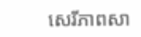សេរីភាពសា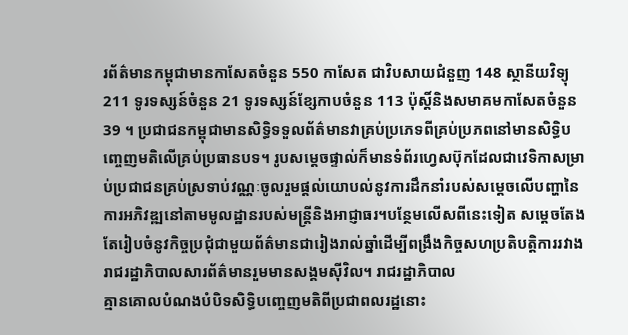រព័ត៌មានកម្ពុជាមានកាសែតចំនួន 550 កាសែត ជាវិបសាយជំនួញ 148 ស្ថានីយវិទ្យុ 211 ទូរទស្សន៍ចំនួន 21 ទូរទស្សន៍ខ្សែកាបចំនួន 113 ប៉ុស្តិ៍និងសមាគមកាសែតចំនួន 39 ។ ប្រជាជនកម្ពុជាមានសិទ្ធិទទួលព័ត៌មានវាគ្រប់ប្រភេទពីគ្រប់ប្រភពនៅមានសិទ្ធិបញ្ចេញមតិលើគ្រប់ប្រធានបទ។ រូបសម្តេចផ្ទាល់ក៏មានទំព័រហ្វេសប៊ុកដែលជាវេទិកាសម្រាប់ប្រជាជនគ្រប់ស្រទាប់វណ្ណៈចូលរួមផ្ដល់យោបល់នូវការដឹកនាំរបស់សម្ដេចលើបញ្ហានៃការអភិវឌ្ឍនៅតាមមូលដ្ឋានរបស់មន្ត្រីនិងអាជ្ញាធរ។បន្ថែមលើសពីនេះទៀត សម្ដេចតែងតែរៀបចំនូវកិច្ចប្រជុំជាមួយព័ត៌មានជារៀងរាល់ឆ្នាំដើម្បីពង្រឹងកិច្ចសហប្រតិបត្តិការរវាងរាជរដ្ឋាភិបាលសារព័ត៌មានរួមមានសង្គមស៊ីវិល។ រាជរដ្ឋាភិបាល
គ្មានគោលបំណងបំបិទសិទ្ធិបញ្ចេញមតិពីប្រជាពលរដ្ឋនោះ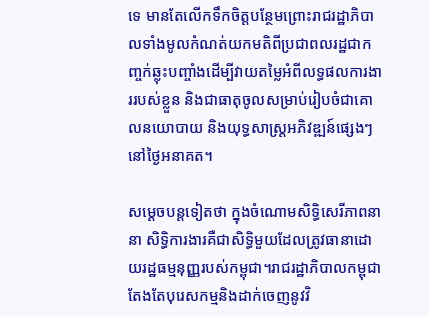ទេ មានតែលើកទឹកចិត្តបន្ថែមព្រោះរាជរដ្ឋាភិបាលទាំងមូលកំណត់យកមតិពីប្រជាពលរដ្ឋជាកញ្ចក់ឆ្លុះបញ្ចាំងដើម្បីវាយតម្លៃអំពីលទ្ធផលការងាររបស់ខ្លួន និងជាធាតុចូលសម្រាប់រៀបចំជាគោលនយោបាយ និងយុទ្ធសាស្ត្រអភិវឌ្ឍន៍ផ្សេងៗនៅថ្ងៃអនាគត។

សម្តេចបន្តទៀតថា ក្នុងចំណោមសិទ្ធិសេរីភាពនានា សិទ្ធិការងារគឺជាសិទ្ធិមួយដែលត្រូវធានាដោយរដ្ឋធម្មនុញ្ញរបស់កម្ពុជា។រាជរដ្ឋាភិបាលកម្ពុជាតែងតែបុរេសកម្មនិងដាក់ចេញនូវវិ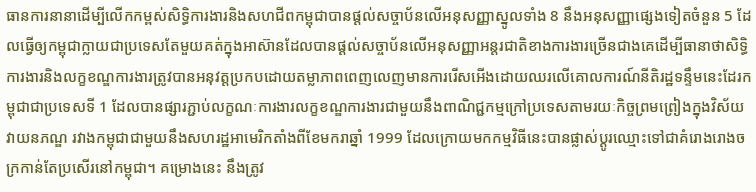ធានការនានាដើម្បីលើកកម្ពស់សិទ្ធិការងារនិងសហជីពកម្ពុជាបានផ្ដល់សច្ចាប័នលើអនុសញ្ញាស្នូលទាំង 8 នឹងអនុសញ្ញាផ្សេងទៀតចំនួន 5 ដែលធ្វើឲ្យកម្ពុជាក្លាយជាប្រទេសតែមួយគត់ក្នុងអាស៊ានដែលបានផ្ដល់សច្ចាប័នលើអនុសញ្ញាអន្តរជាតិខាងការងារច្រើនជាងគេដើម្បីធានាថាសិទ្ធិការងារនិងលក្ខខណ្ឌការងារត្រូវបានអនុវត្តប្រកបដោយតម្លាភាពពេញលេញមានការរើសអើងដោយឈរលើគោលការណ៍នីតិរដ្ឋទន្ទឹមនេះដែរកម្ពុជាជាប្រទេសទី 1 ដែលបានផ្សារភ្ជាប់លក្ខណៈការងារលក្ខខណ្ឌការងារជាមួយនឹងពាណិជ្ជកម្មក្រៅប្រទេសតាមរយៈកិច្ចព្រមព្រៀងក្នុងវិស័យវាយនភណ្ឌ រវាងកម្ពុជាជាមួយនឹងសហរដ្ឋអាមេរិកតាំងពីខែមករាឆ្នាំ 1999 ដែលក្រោយមកកម្មវិធីនេះបានផ្លាស់ប្ដូរឈ្មោះទៅជាគំរោងរោងចក្រកាន់តែប្រសើរនៅកម្ពុជា។ គម្រោងនេះ នឹងត្រូវ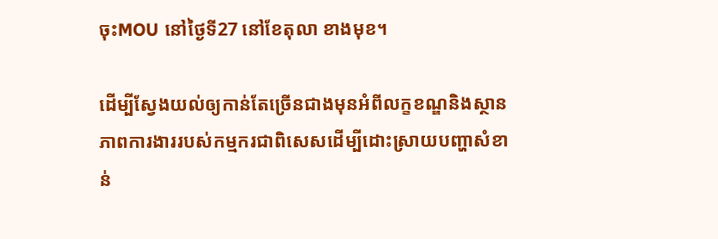ចុះMOU នៅថ្ងៃទី27 នៅខែតុលា ខាងមុខ។

ដើម្បីស្វែងយល់ឲ្យកាន់តែច្រើនជាងមុនអំពីលក្ខខណ្ឌនិងស្ថានភាពការងាររបស់កម្មករជាពិសេសដើម្បីដោះស្រាយបញ្ហាសំខាន់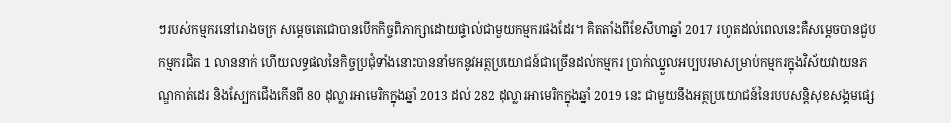ៗរបស់កម្មករនៅរោងចក្រ សម្ដេចតេជោបានបើកកិច្ចពិភាក្សាដោយផ្ទាល់ជាមួយកម្មករផងដែរ។ គិតតាំងពីខែសីហាឆ្នាំ 2017 រហូតដល់ពេលនេះគឺសម្ដេចបានជួបកម្មករជិត 1 លាននាក់ ហើយលទ្ធផលនៃកិច្ចប្រជុំទាំងនោះបាននាំមកនូវអត្ថប្រយោជន៍ជាច្រើនដល់កម្មករ ប្រាក់ឈ្នួលអប្បបរមាសម្រាប់កម្មករក្នុងវិស័យវាយនភណ្ឌកាត់ដេរ និងស្បែកជើងកើនពី 80 ដុល្លារអាមេរិកក្នុងឆ្នាំ 2013 ដល់ 282 ដុល្លារអាមេរិកក្នុងឆ្នាំ 2019 នេះ ជាមួយនឹងអត្ថប្រយោជន៍នៃរបបសន្តិសុខសង្គមផ្សេ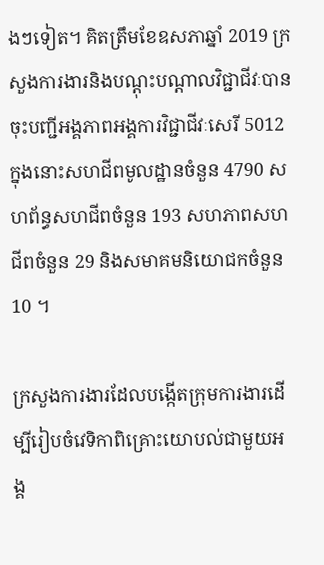ងៗទៀត។ គិតត្រឹមខែឧសភាឆ្នាំ 2019 ក្រសួងការងារនិងបណ្ដុះបណ្ដាលវិជ្ជាជីវៈបានចុះបញ្ជីអង្គភាពអង្គការវិជ្ជាជីវៈសេរី 5012 ក្នុងនោះសហជីពមូលដ្ឋានចំនួន 4790 សហព័ន្ធសហជីពចំនួន 193 សហភាពសហជីពចំនួន 29 និងសមាគមនិយោជកចំនួន 10 ។

ក្រសួងការងារដែលបង្កើតក្រុមការងារដើម្បីរៀបចំវេទិកាពិគ្រោះយោបល់ជាមួយអង្គ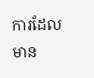ការដែលមាន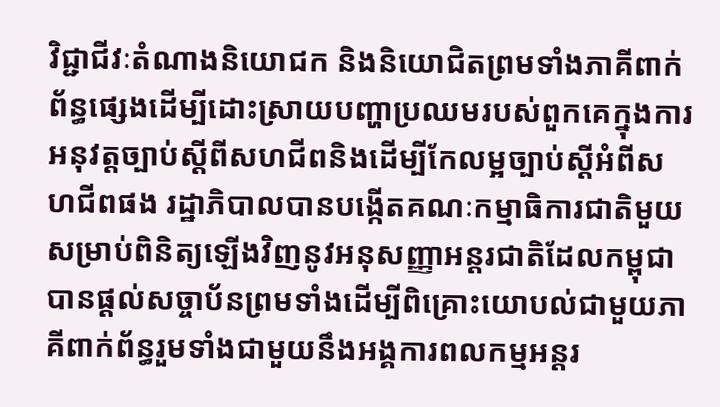វិជ្ជាជីវៈតំណាងនិយោជក និងនិយោជិតព្រមទាំងភាគីពាក់ព័ន្ធផ្សេងដើម្បីដោះស្រាយបញ្ហាប្រឈមរបស់ពួកគេក្នុងការអនុវត្តច្បាប់ស្ដីពីសហជីពនិងដើម្បីកែលម្អច្បាប់ស្ដីអំពីសហជីពផង រដ្ឋាភិបាលបានបង្កើតគណៈកម្មាធិការជាតិមួយសម្រាប់ពិនិត្យឡើងវិញនូវអនុសញ្ញាអន្តរជាតិដែលកម្ពុជាបានផ្ដល់សច្ចាប័នព្រមទាំងដើម្បីពិគ្រោះយោបល់ជាមួយភាគីពាក់ព័ន្ធរួមទាំងជាមួយនឹងអង្គការពលកម្មអន្តរ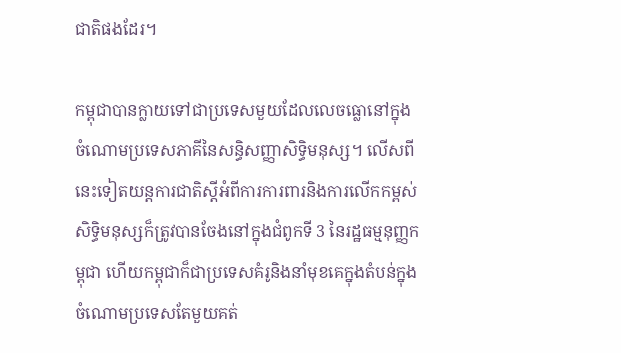ជាតិផងដែរ។

កម្ពុជាបានក្លាយទៅជាប្រទេសមួយដែលលេចធ្លោនៅក្នុងចំណោមប្រទេសភាគីនៃសន្ធិសញ្ញាសិទ្ធិមនុស្ស។ លើសពីនេះទៀតយន្តការជាតិស្ដីអំពីការការពារនិងការលើកកម្ពស់សិទ្ធិមនុស្សក៏ត្រូវបានចែងនៅក្នុងជំពូកទី 3 នៃរដ្ឋធម្មនុញ្ញកម្ពុជា ហើយកម្ពុជាក៏ជាប្រទេសគំរូនិងនាំមុខគេក្នុងតំបន់ក្នុងចំណោមប្រទេសតែមួយគត់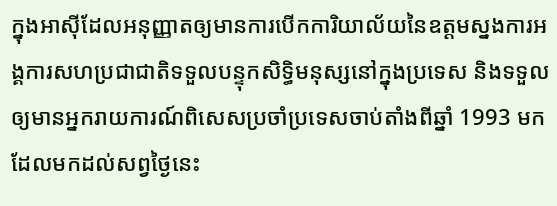ក្នុងអាស៊ីដែលអនុញ្ញាតឲ្យមានការបើកការិយាល័យនៃឧត្តមស្នងការអង្គការសហប្រជាជាតិទទួលបន្ទុកសិទ្ធិមនុស្សនៅក្នុងប្រទេស និងទទួលឲ្យមានអ្នករាយការណ៍ពិសេសប្រចាំប្រទេសចាប់តាំងពីឆ្នាំ 1993 មកដែលមកដល់សព្វថ្ងៃនេះ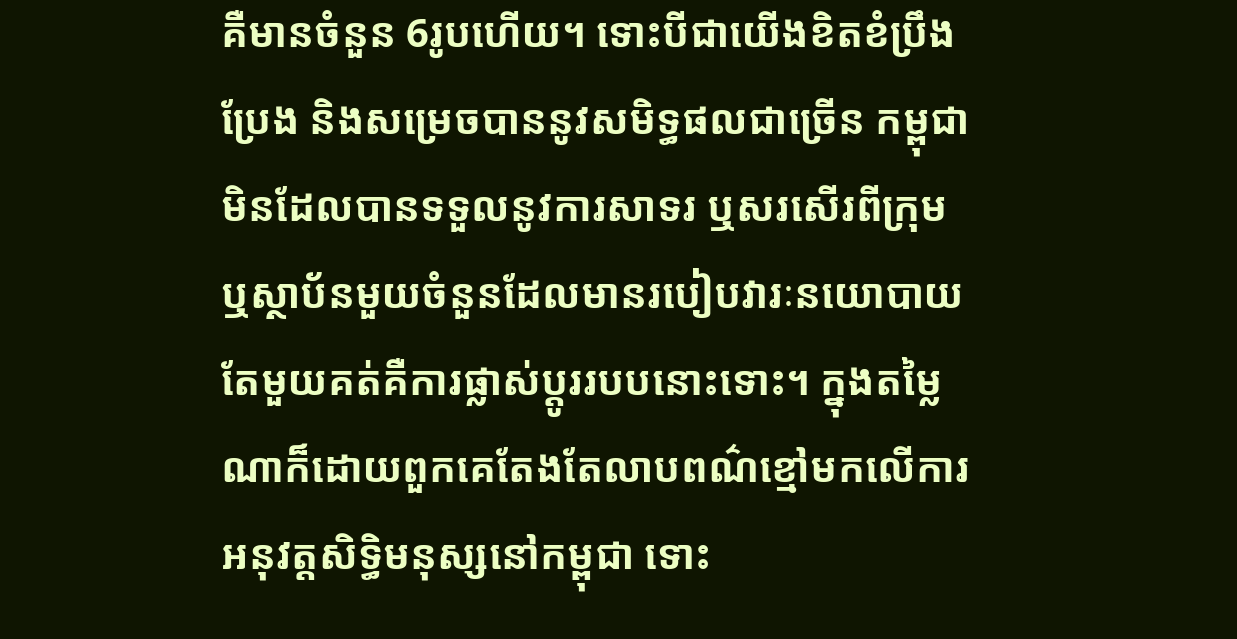គឺមានចំនួន 6រូបហើយ។ ទោះបីជាយើងខិតខំប្រឹងប្រែង និងសម្រេចបាននូវសមិទ្ធផលជាច្រើន កម្ពុជាមិនដែលបានទទួលនូវការសាទរ ឬសរសើរពីក្រុម ឬស្ថាប័នមួយចំនួនដែលមានរបៀបវារៈនយោបាយតែមួយគត់គឺការផ្លាស់ប្ដូររបបនោះទោះ។ ក្នុងតម្លៃណាក៏ដោយពួកគេតែងតែលាបពណ៌ខ្មៅមកលើការអនុវត្តសិទ្ធិមនុស្សនៅកម្ពុជា ទោះ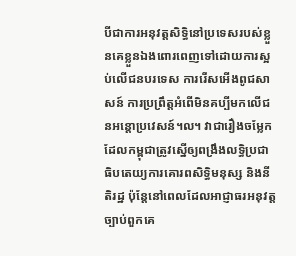បីជាការអនុវត្តសិទ្ធិនៅប្រទេសរបស់ខ្លួនគេខ្លួនឯងពោរពេញទៅដោយការស្អប់លើជនបរទេស ការរើសអើងពូជសាសន៍ ការប្រព្រឹត្តអំពើមិនគប្បីមកលើជនអន្តោប្រវេសន៍។ល។ វាជារឿងចម្លែកដែលកម្ពុជាត្រូវស្នើឲ្យពង្រឹងលទ្ធិប្រជាធិបតេយ្យការគោរពសិទ្ធិមនុស្ស និងនីតិរដ្ឋ ប៉ុន្តែនៅពេលដែលអាជ្ញាធរអនុវត្តច្បាប់ពួកគេ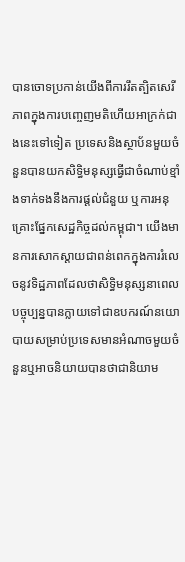បានចោទប្រកាន់យើងពីការរឹតត្បិតសេរីភាពក្នុងការបញ្ចេញមតិហើយអាក្រក់ជាងនេះទៅទៀត ប្រទេសនិងស្ថាប័នមួយចំនួនបានយកសិទ្ធិមនុស្សធ្វើជាចំណាប់ខ្មាំងទាក់ទងនឹងការផ្ដល់ជំនួយ ឬការអនុគ្រោះផ្នែកសេដ្ឋកិច្ចដល់កម្ពុជា។ យើងមានការសោកស្ដាយជាពន់ពេកក្នុងការរំលេចនូវទិដ្ឋភាពដែលថាសិទ្ធិមនុស្សនាពេលបច្ចុប្បន្នបានក្លាយទៅជាឧបករណ៍នយោបាយសម្រាប់ប្រទេសមានអំណាចមួយចំនួនឬអាចនិយាយបានថាជានិយាម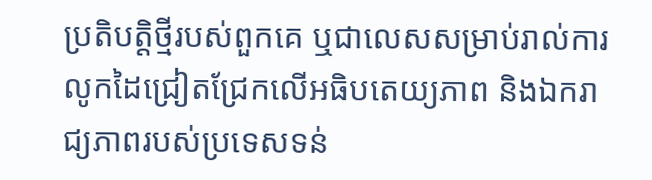ប្រតិបត្តិថ្មីរបស់ពួកគេ ឬជាលេសសម្រាប់រាល់ការលូកដៃជ្រៀតជ្រែកលើអធិបតេយ្យភាព និងឯករាជ្យភាពរបស់ប្រទេសទន់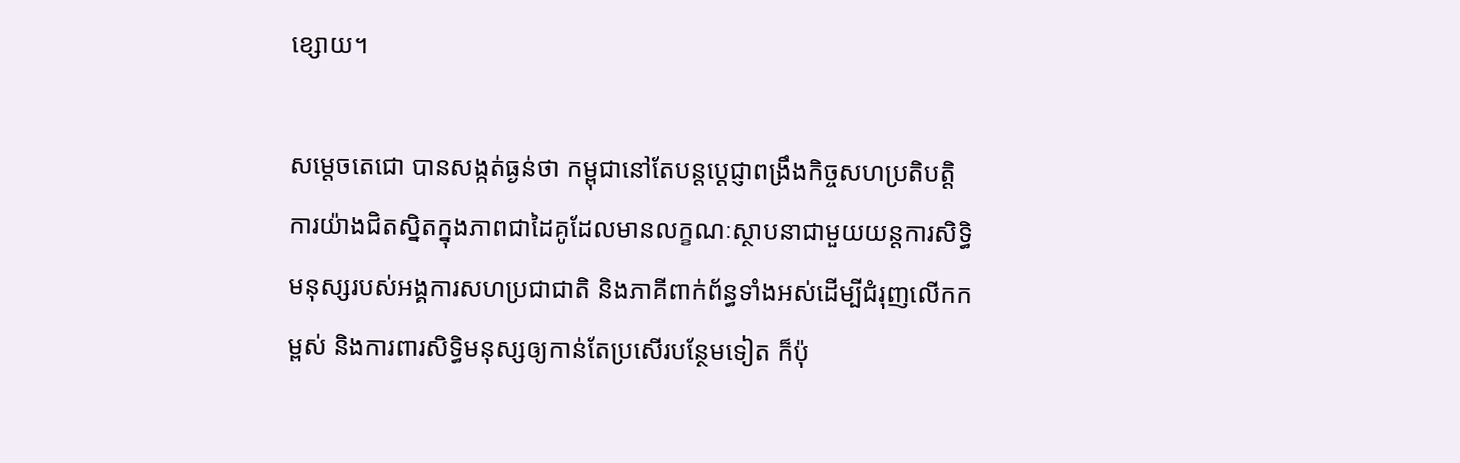ខ្សោយ។

សម្តេចតេជោ បានសង្កត់ធ្ងន់ថា កម្ពុជានៅតែបន្តប្ដេជ្ញាពង្រឹងកិច្ចសហប្រតិបត្តិការយ៉ាងជិតស្និតក្នុងភាពជាដៃគូដែលមានលក្ខណៈស្ថាបនាជាមួយយន្តការសិទ្ធិមនុស្សរបស់អង្គការសហប្រជាជាតិ និងភាគីពាក់ព័ន្ធទាំងអស់ដើម្បីជំរុញលើកកម្ពស់ និងការពារសិទ្ធិមនុស្សឲ្យកាន់តែប្រសើរបន្ថែមទៀត ក៏ប៉ុ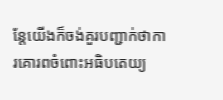ន្តែយើងក៏ចង់គួរបញ្ជាក់ថាការគោរពចំពោះអធិបតេយ្យ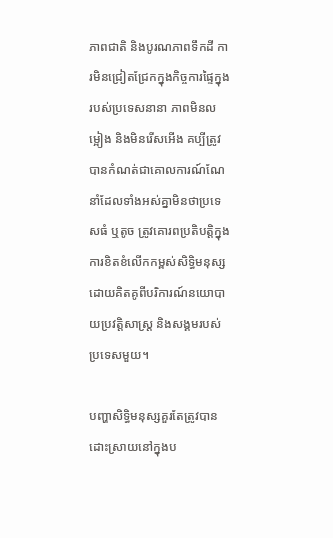ភាពជាតិ និងបូរណភាពទឹកដី ការមិនជ្រៀតជ្រែកក្នុងកិច្ចការផ្ទៃក្នុងរបស់ប្រទេសនានា ភាពមិនលម្អៀង និងមិនរើសអើង គប្បីត្រូវបានកំណត់ជាគោលការណ៍ណែនាំដែលទាំងអស់គ្នាមិនថាប្រទេសធំ ឬតូច ត្រូវគោរពប្រតិបត្តិក្នុងការខិតខំលើកកម្ពស់សិទ្ធិមនុស្សដោយគិតគូពីបរិការណ៍នយោបាយប្រវត្តិសាស្ត្រ និងសង្គមរបស់ប្រទេសមួយ។

បញ្ហាសិទ្ធិមនុស្សគួរតែត្រូវបានដោះស្រាយនៅក្នុងប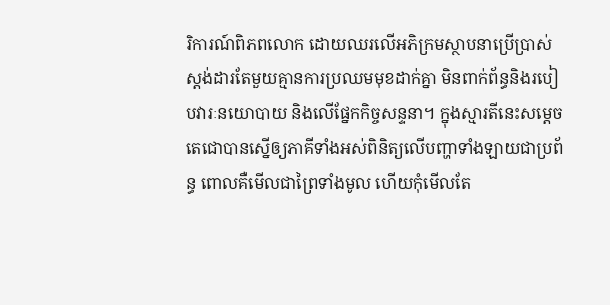រិការណ៍ពិភពលោក ដោយឈរលើអភិក្រមស្ថាបនាប្រើប្រាស់ស្តង់ដារតែមួយគ្មានការប្រឈមមុខដាក់គ្នា មិនពាក់ព័ន្ធនិងរបៀបវារៈនយោបាយ និងលើផ្នែកកិច្ចសន្ទនា។ ក្នុងស្មារតីនេះសម្តេចតេជោបានស្នើឲ្យភាគីទាំងអស់ពិនិត្យលើបញ្ហាទាំងឡាយជាប្រព័ន្ធ ពោលគឺមើលជាព្រៃទាំងមូល ហើយកុំមើលតែ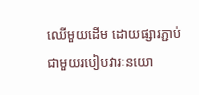ឈើមួយដើម ដោយផ្សារភ្ជាប់ជាមួយរបៀបវារៈនយោ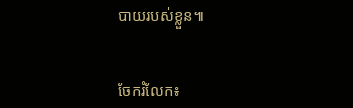បាយរបស់ខ្លួន៕


ចែករំលែក៖